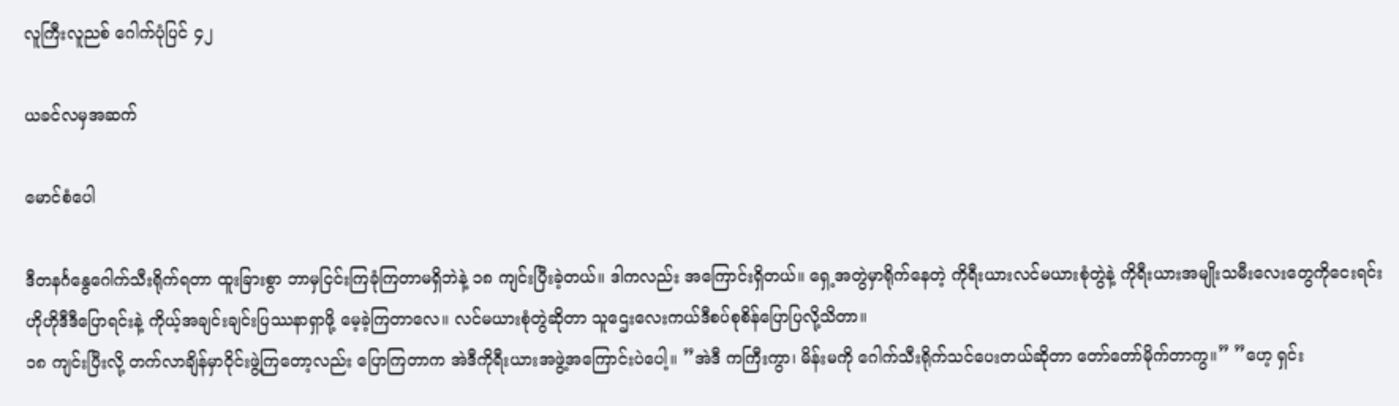လူကြီးလူညစ် ဂေါက်ပုံပြင် ၄၂

ယခင်လမှအဆက်

မောင်စံပေါ

ဒီတနင်္ဂနွေဂေါက်သီးရိုက်ရတာ ထူးခြားစွာ ဘာမှငြင်းကြခုံကြတာမရှိဘဲနဲ့ ၁၈ ကျင်းပြီးခဲ့တယ်။ ဒါကလည်း အကြောင်းရှိတယ်။ ရှေ့အတွဲမှာရိုက်နေတဲ့ ကိုရီးယားလင်မယားစုံတွဲနဲ့ ကိုရီးယားအမျိုးသမီးလေးတွေကိုငေးရင်း ဟိုဟိုဒီဒီပြောရင်းနဲ့ ကိုယ့်အချင်းချင်းပြဿနာရှာဖို့ မေ့ခဲ့ကြတာလေ။ လင်မယားစုံတွဲဆိုတာ သူဌေးလေးကယ်ဒီစပ်စုစိန်ပြောပြလို့သိတာ။
၁၈ ကျင်းပြီးလို့ တက်လာချိန်မှာဝိုင်းဖွဲ့ကြတော့လည်း ပြောကြတာက အဲဒီကိုရီးယားအဖွဲ့အကြောင်းပဲပေါ့။ ”အဲဒီ ကကြီးကွာ၊ မိန်းမကို ဂေါက်သီးရိုက်သင်ပေးတယ်ဆိုတာ တော်တော်မိုက်တာကွ။” ”ဟေ့ ရှင်း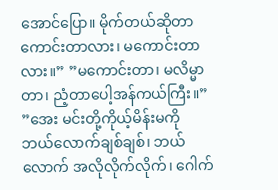အောင်ပြော။ မိုက်တယ်ဆိုတာကောင်းတာလား၊ မကောင်းတာလား။” ”မကောင်းတာ၊ မလိမ္မာတာ၊ ညံ့တာပေါ့အန်ကယ်ကြီး။” ”အေး မင်းတို့ကိုယ့်မိန်းမကို ဘယ်လောက်ချစ်ချစ်၊ ဘယ်လောက် အလိုလိုက်လိုက်၊ ဂေါက်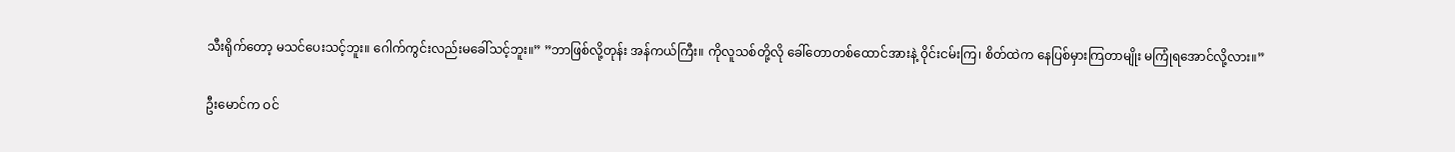သီးရိုက်တော့ မသင်ပေးသင့်ဘူး။ ဂေါက်ကွင်းလည်းမခေါ်သင့်ဘူး။” ”ဘာဖြစ်လို့တုန်း အန်ကယ်ကြီး။ ကိုလူသစ်တို့လို ခေါ်တောတစ်ထောင်အားနဲ့ ဝိုင်းငမ်းကြ၊ စိတ်ထဲက နေပြစ်မှားကြတာမျိုး မကြုံရအောင်လို့လား။”

ဦးမောင်က ဝင်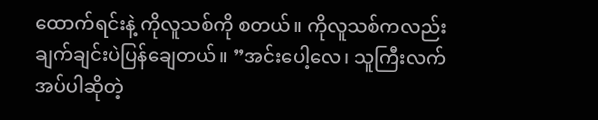ထောက်ရင်းနဲ့ ကိုလူသစ်ကို စတယ်။ ကိုလူသစ်ကလည်း ချက်ချင်းပဲပြန်ချေတယ်။ ”အင်းပေါ့လေ၊ သူကြီးလက်အပ်ပါဆိုတဲ့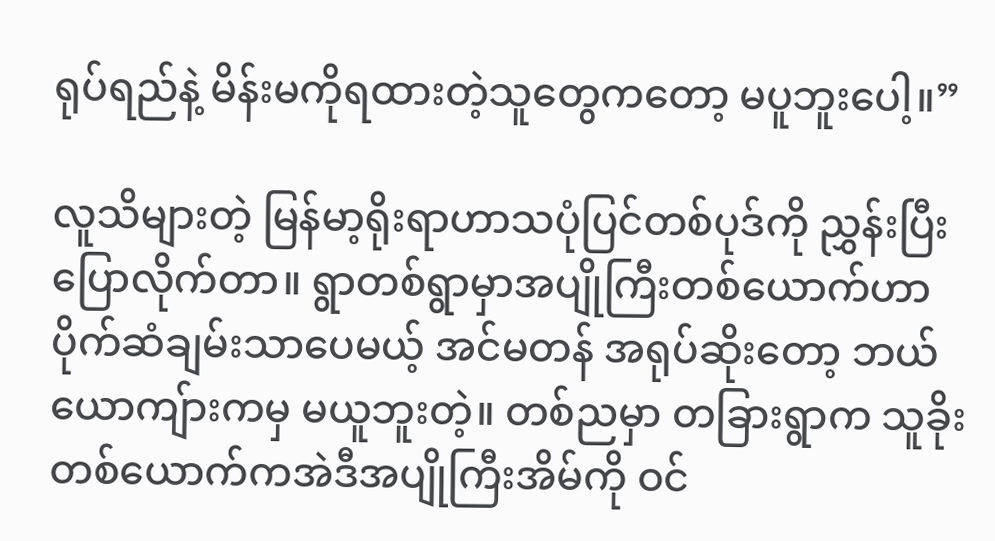ရုပ်ရည်နဲ့ မိန်းမကိုရထားတဲ့သူတွေကတော့ မပူဘူးပေါ့။”

လူသိများတဲ့ မြန်မာ့ရိုးရာဟာသပုံပြင်တစ်ပုဒ်ကို ညွှန်းပြီးပြောလိုက်တာ။ ရွာတစ်ရွာမှာအပျိုကြီးတစ်ယောက်ဟာ ပိုက်ဆံချမ်းသာပေမယ့် အင်မတန် အရုပ်ဆိုးတော့ ဘယ်ယောကျ်ားကမှ မယူဘူးတဲ့။ တစ်ညမှာ တခြားရွာက သူခိုးတစ်ယောက်ကအဲဒီအပျိုကြီးအိမ်ကို ဝင်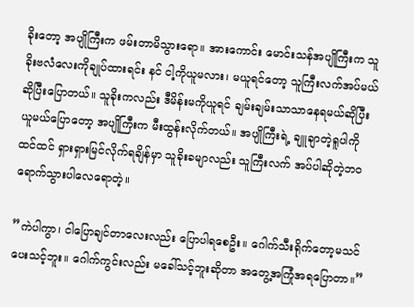ခိုးတော့ အပျိုကြီးက ဖမ်းတာမိသွားရော။ အားကောင်း မောင်းသန်အပျိုကြီးက သူခိုးဗလံလေးကိုချုပ်ထားရင်း နင် ငါ့ကိုယူမလား၊ မယူရင်တော့ သူကြီးလက်အပ်မယ်ဆိုပြီးပြောတယ်။ သူခိုးကလည်း ဒီမိန်းမကိုယူရင် ချမ်းချမ်းသာသာနေရမယ်ဆိုပြီး ယူမယ်ပြောတော့ အပျိုကြီးက မီးထွန်းလိုက်တယ်။ အပျိုကြီးရဲ့ ချူချာတဲ့ရူပါကိုထင်ထင် ရှားရှားမြင်လိုက်ရချိန်မှာ သူခိုးခမျာလည်း သူကြီးလက် အပ်ပါဆိုတဲ့ဘဝရောက်သွားပါလေရောတဲ့။

”ကဲပါကွာ၊ ငါပြောချင်တာလေးလည်း ပြောပါရစေဦး။ ဂေါက်သီးရိုက်တော့မသင်ပေးသင့်ဘူး။ ဂေါက်ကွင်းလည်း မခေါ်သင့်ဘူးဆိုတာ အတွေ့အကြုံအရပြောတာ။”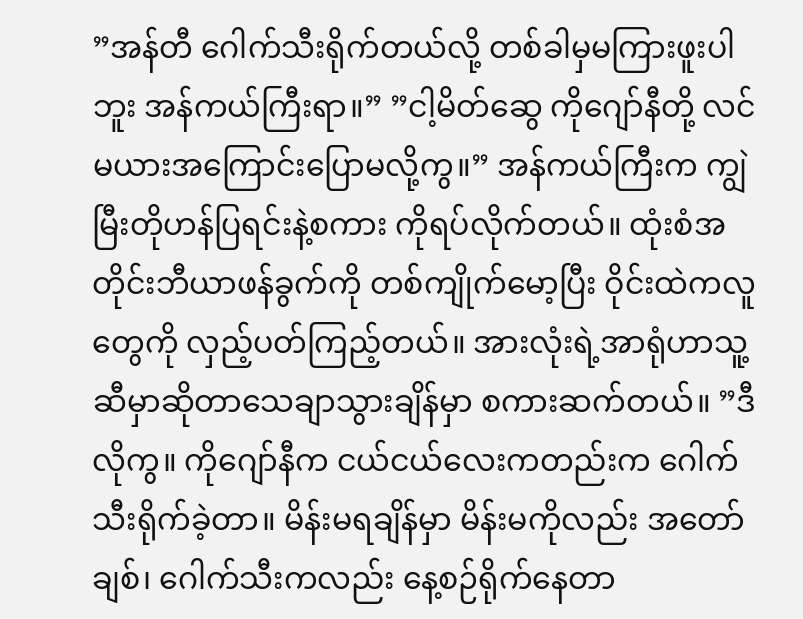”အန်တီ ဂေါက်သီးရိုက်တယ်လို့ တစ်ခါမှမကြားဖူးပါဘူး အန်ကယ်ကြီးရာ။” ”ငါ့မိတ်ဆွေ ကိုဂျော်နီတို့ လင်မယားအကြောင်းပြောမလို့ကွ။” အန်ကယ်ကြီးက ကျွဲမြီးတိုဟန်ပြရင်းနဲ့စကား ကိုရပ်လိုက်တယ်။ ထုံးစံအတိုင်းဘီယာဖန်ခွက်ကို တစ်ကျိုက်မော့ပြီး ဝိုင်းထဲကလူတွေကို လှည့်ပတ်ကြည့်တယ်။ အားလုံးရဲ့အာရုံဟာသူ့ဆီမှာဆိုတာသေချာသွားချိန်မှာ စကားဆက်တယ်။ ”ဒီလိုကွ။ ကိုဂျော်နီက ငယ်ငယ်လေးကတည်းက ဂေါက်သီးရိုက်ခဲ့တာ။ မိန်းမရချိန်မှာ မိန်းမကိုလည်း အတော်ချစ်၊ ဂေါက်သီးကလည်း နေ့စဉ်ရိုက်နေတာ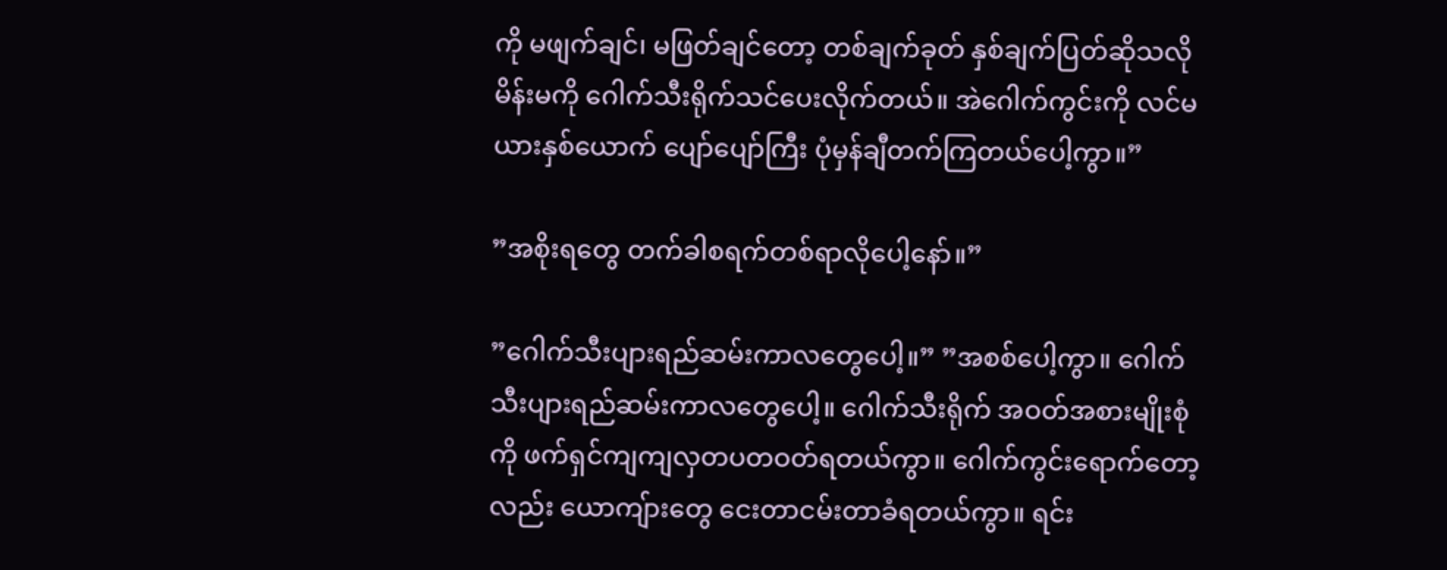ကို မဖျက်ချင်၊ မဖြတ်ချင်တော့ တစ်ချက်ခုတ် နှစ်ချက်ပြတ်ဆိုသလို မိန်းမကို ဂေါက်သီးရိုက်သင်ပေးလိုက်တယ်။ အဲဂေါက်ကွင်းကို လင်မယားနှစ်ယောက် ပျော်ပျော်ကြီး ပုံမှန်ချီတက်ကြတယ်ပေါ့ကွာ။”

”အစိုးရတွေ တက်ခါစရက်တစ်ရာလိုပေါ့နော်။”

”ဂေါက်သီးပျားရည်ဆမ်းကာလတွေပေါ့။” ”အစစ်ပေါ့ကွာ။ ဂေါက်သီးပျားရည်ဆမ်းကာလတွေပေါ့။ ဂေါက်သီးရိုက် အဝတ်အစားမျိုးစုံကို ဖက်ရှင်ကျကျလှတပတဝတ်ရတယ်ကွာ။ ဂေါက်ကွင်းရောက်တော့လည်း ယောကျ်ားတွေ ငေးတာငမ်းတာခံရတယ်ကွာ။ ရင်း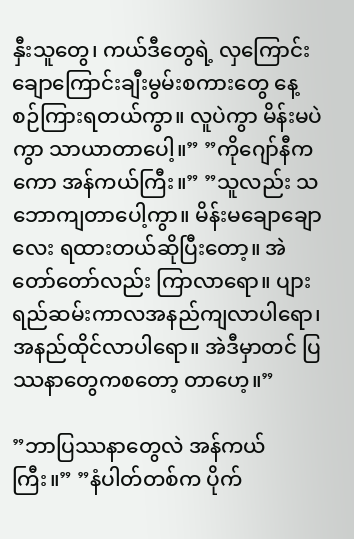နှီးသူတွေ၊ ကယ်ဒီတွေရဲ့ လှကြောင်းချောကြောင်းချီးမွမ်းစကားတွေ နေ့စဉ်ကြားရတယ်ကွာ။ လူပဲကွာ မိန်းမပဲကွာ သာယာတာပေါ့။” ”ကိုဂျော်နီကကော အန်ကယ်ကြီး။” ”သူလည်း သဘောကျတာပေါ့ကွာ။ မိန်းမချောချောလေး ရထားတယ်ဆိုပြီးတော့။ အဲတော်တော်လည်း ကြာလာရော။ ပျားရည်ဆမ်းကာလအနည်ကျလာပါရော၊ အနည်ထိုင်လာပါရော။ အဲဒီမှာတင် ပြဿနာတွေကစတော့ တာဟေ့။”

”ဘာပြဿနာတွေလဲ အန်ကယ်ကြီး။” ”နံပါတ်တစ်က ပိုက်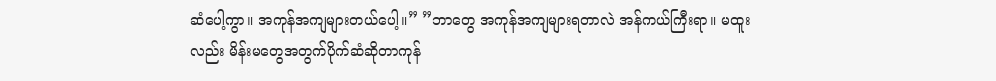ဆံပေါ့ကွာ။ အကုန်အကျများတယ်ပေါ့။” ”ဘာတွေ အကုန်အကျများရတာလဲ အန်ကယ်ကြီးရာ။ မထူးလည်း မိန်းမတွေအတွက်ပိုက်ဆံဆိုတာကုန်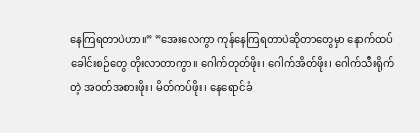နေကြရတာပဲဟာ။” ”အေးလေကွာ ကုန်နေကြရတာပဲဆိုတာတွေမှာ နောက်ထပ်ခေါင်းစဉ်တွေ တိုးလာတာကွာ။ ဂေါက်တုတ်ဖိုး၊ ဂေါက်အိတ်ဖိုး၊ ဂေါက်သီးရိုက်တဲ့ အဝတ်အစားဖိုး၊ မိတ်ကပ်ဖိုး၊ နေရောင်ခံ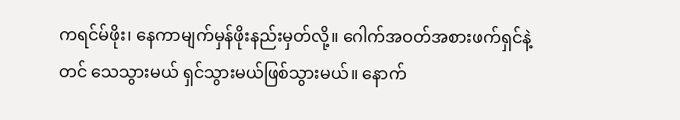ကရင်မ်ဖိုး၊ နေကာမျက်မှန်ဖိုးနည်းမှတ်လို့။ ဂေါက်အဝတ်အစားဖက်ရှင်နဲ့တင် သေသွားမယ် ရှင်သွားမယ်ဖြစ်သွားမယ်။ နောက်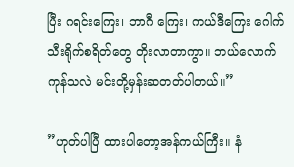ပြီး ဂရင်းကြေး၊ ဘာဂီ ကြေး၊ ကယ်ဒီကြေး ဂေါက်သီးရိုက်စရိတ်တွေ တိုးလာတာကွာ။ ဘယ်လောက်ကုန်သလဲ မင်းတို့မှန်းဆတတ်ပါတယ်။”

”ဟုတ်ပါပြီ ထားပါတော့အန်ကယ်ကြီး။ နံ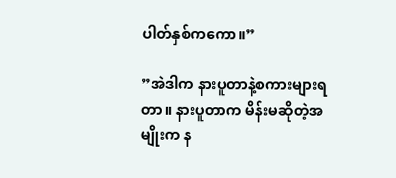ပါတ်နှစ်ကကော။”

”အဲဒါက နားပူတာနဲ့စကားများရတာ။ နားပူတာက မိန်းမဆိုတဲ့အမျိုးက န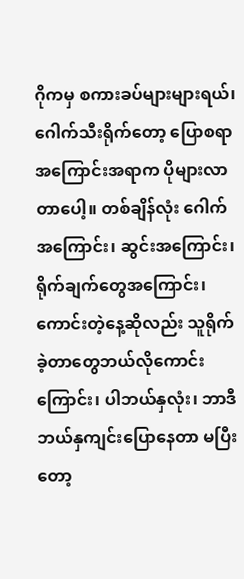ဂိုကမှ စကားခပ်များများရယ်၊ ဂေါက်သီးရိုက်တော့ ပြောစရာအကြောင်းအရာက ပိုများလာတာပေါ့။ တစ်ချိန်လုံး ဂေါက်အကြောင်း၊ ဆွင်းအကြောင်း၊ ရိုက်ချက်တွေအကြောင်း၊ ကောင်းတဲ့နေ့ဆိုလည်း သူရိုက်ခဲ့တာတွေဘယ်လိုကောင်းကြောင်း၊ ပါဘယ်နှလုံး၊ ဘာဒီဘယ်နှကျင်းပြောနေတာ မပြီးတော့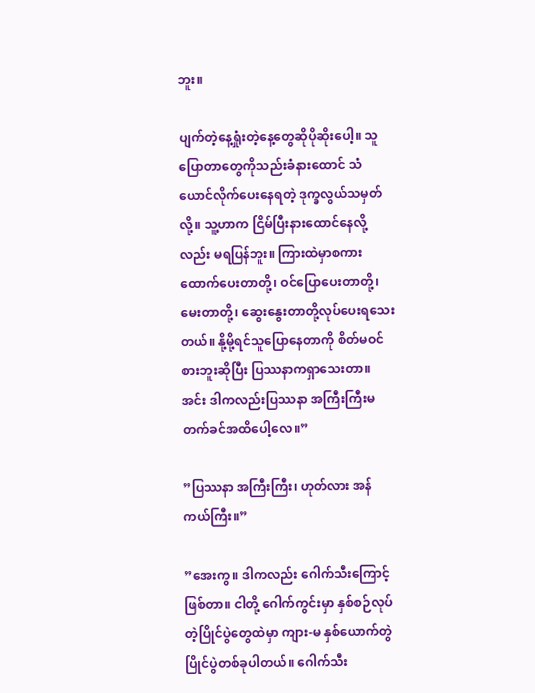ဘူး။

ပျက်တဲ့နေ့ရှုံးတဲ့နေ့တွေဆိုပိုဆိုးပေါ့။ သူပြောတာတွေကိုသည်းခံနားထောင် သံယောင်လိုက်ပေးနေရတဲ့ ဒုက္ခလွယ်သမှတ်လို့။ သူ့ဟာက ငြိမ်ပြီးနားထောင်နေလို့လည်း မရပြန်ဘူး။ ကြားထဲမှာစကားထောက်ပေးတာတို့၊ ဝင်ပြောပေးတာတို့၊ မေးတာတို့၊ ဆွေးနွေးတာတို့လုပ်ပေးရသေး တယ်။ နို့မို့ရင်သူပြောနေတာကို စိတ်မဝင်စားဘူးဆိုပြီး ပြဿနာကရှာသေးတာ။ အင်း ဒါကလည်းပြဿနာ အကြီးကြီးမတက်ခင်အထိပေါ့လေ။”

”ပြဿနာ အကြီးကြီး၊ ဟုတ်လား အန်ကယ်ကြီး။”

”အေးကွ။ ဒါကလည်း ဂေါက်သီးကြောင့်ဖြစ်တာ။ ငါတို့ ဂေါက်ကွင်းမှာ နှစ်စဉ်လုပ်တဲ့ပြိုင်ပွဲတွေထဲမှာ ကျား-မ နှစ်ယောက်တွဲပြိုင်ပွဲတစ်ခုပါတယ်။ ဂေါက်သီး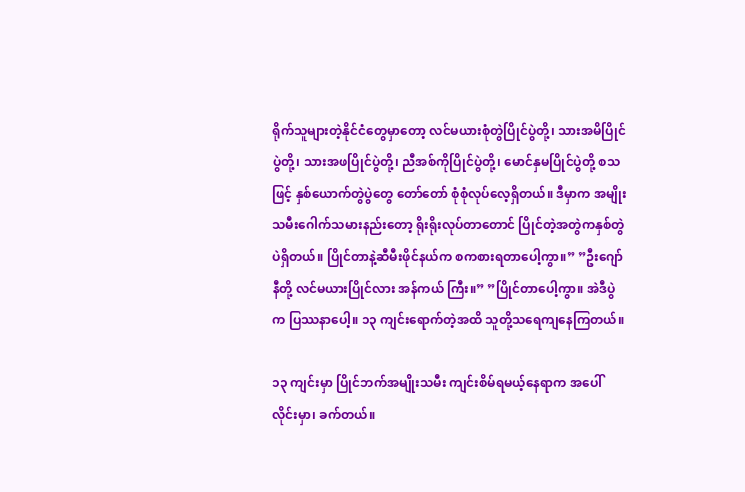ရိုက်သူများတဲ့နိုင်ငံတွေမှာတော့ လင်မယားစုံတွဲပြိုင်ပွဲတို့၊ သားအမိပြိုင်ပွဲတို့၊ သားအဖပြိုင်ပွဲတို့၊ ညီအစ်ကိုပြိုင်ပွဲတို့၊ မောင်နှမပြိုင်ပွဲတို့ စသဖြင့် နှစ်ယောက်တွဲပွဲတွေ တော်တော် စုံစုံလုပ်လေ့ရှိတယ်။ ဒီမှာက အမျိုးသမီးဂေါက်သမားနည်းတော့ ရိုးရိုးလုပ်တာတောင် ပြိုင်တဲ့အတွဲကနှစ်တွဲပဲရှိတယ်။ ပြိုင်တာနဲ့ဆီမီးဖိုင်နယ်က စကစားရတာပေါ့ကွာ။” ”ဦးဂျော်နီတို့ လင်မယားပြိုင်လား အန်ကယ် ကြီး။” ”ပြိုင်တာပေါ့ကွာ။ အဲဒီပွဲက ပြဿနာပေါ့။ ၁၃ ကျင်းရောက်တဲ့အထိ သူတို့သရေကျနေကြတယ်။

၁၃ ကျင်းမှာ ပြိုင်ဘက်အမျိုးသမီး ကျင်းစိမ်ရမယ့်နေရာက အပေါ်လိုင်းမှာ၊ ခက်တယ်။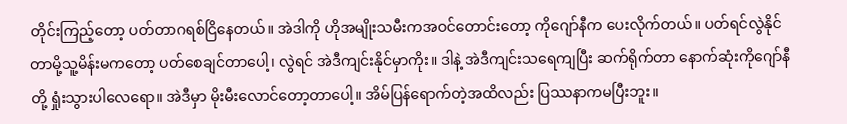တိုင်းကြည့်တော့ ပတ်တာဂရစ်ငြိနေတယ်။ အဲဒါကို ဟိုအမျိုးသမီးကအဝင်တောင်းတော့ ကိုဂျော်နီက ပေးလိုက်တယ်။ ပတ်ရင်လွဲနိုင်တာမို့သူ့မိန်းမကတော့ ပတ်စေချင်တာပေါ့၊ လွဲရင် အဲဒီကျင်းနိုင်မှာကိုး။ ဒါနဲ့ အဲဒီကျင်းသရေကျပြီး ဆက်ရိုက်တာ နောက်ဆုံးကိုဂျော်နီတို့ ရှုံးသွားပါလေရော။ အဲဒီမှာ မိုးမီးလောင်တော့တာပေါ့။ အိမ်ပြန်ရောက်တဲ့အထိလည်း ပြဿနာကမပြီးဘူး။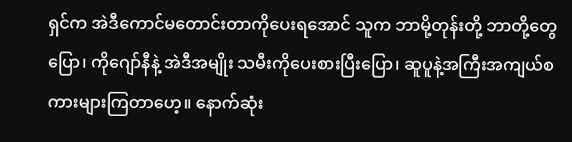ရှင်က အဲဒီကောင်မတောင်းတာကိုပေးရအောင် သူက ဘာမို့တုန်းတို့ ဘာတို့တွေပြော၊ ကိုဂျော်နီနဲ့ အဲဒီအမျိုး သမီးကိုပေးစားပြီးပြော၊ ဆူပူနဲ့အကြီးအကျယ်စကားများကြတာဟေ့။ နောက်ဆုံး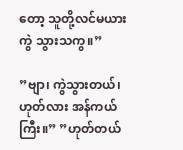တော့ သူတို့လင်မယားကွဲ သွားသကွ။”

”ဗျာ၊ ကွဲသွားတယ်၊ ဟုတ်လား အန်ကယ်ကြီး။” ”ဟုတ်တယ်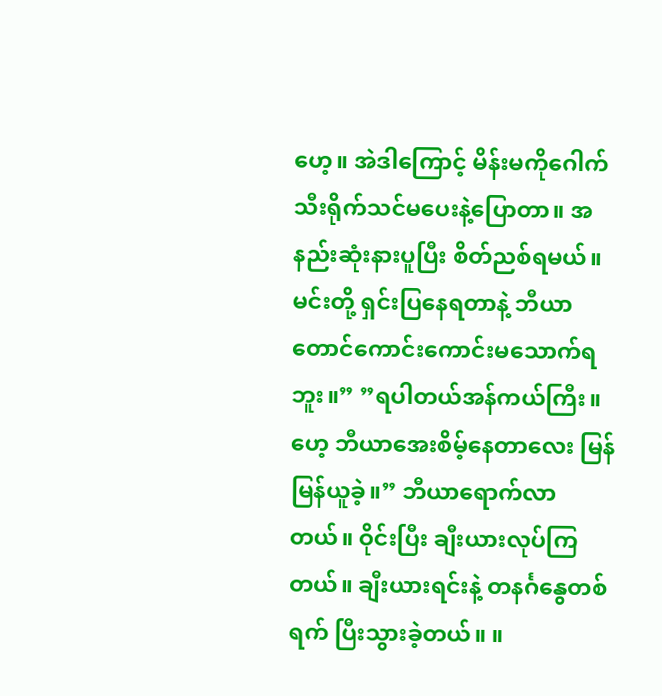ဟေ့။ အဲဒါကြောင့် မိန်းမကိုဂေါက်သီးရိုက်သင်မပေးနဲ့ပြောတာ။ အနည်းဆုံးနားပူပြီး စိတ်ညစ်ရမယ်။ မင်းတို့ ရှင်းပြနေရတာနဲ့ ဘီယာတောင်ကောင်းကောင်းမသောက်ရဘူး။” ”ရပါတယ်အန်ကယ်ကြီး။ ဟေ့ ဘီယာအေးစိမ့်နေတာလေး မြန်မြန်ယူခဲ့။” ဘီယာရောက်လာတယ်။ ဝိုင်းပြီး ချီးယားလုပ်ကြတယ်။ ချီးယားရင်းနဲ့ တနင်္ဂနွေတစ်ရက် ပြီးသွားခဲ့တယ်။ ။